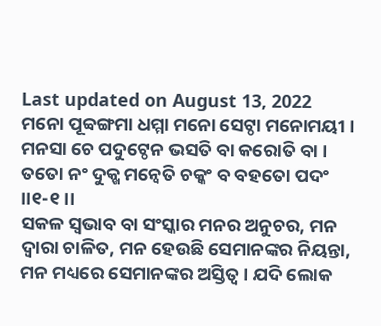Last updated on August 13, 2022
ମନୋ ପୂବ୍ବଙ୍ଗମା ଧମ୍ମା ମନୋ ସେଟ୍ଠା ମନୋମୟୀ ।
ମନସା ଚେ ପଦୁଟ୍ଠେନ ଭସତି ବା କରୋତି ବା ।
ତତୋ ନଂ ଦୁକ୍ଖ ମନ୍ୱେତି ଚକ୍କଂ ବ ବହତୋ ପଦଂ ।।୧-୧।।
ସକଳ ସ୍ୱଭାବ ବା ସଂସ୍କାର ମନର ଅନୁଚର, ମନ ଦ୍ୱାରା ଚାଳିତ, ମନ ହେଉଛି ସେମାନଙ୍କର ନିୟନ୍ତା, ମନ ମଧ୍ୟରେ ସେମାନଙ୍କର ଅସ୍ତିତ୍ୱ । ଯଦି ଲୋକ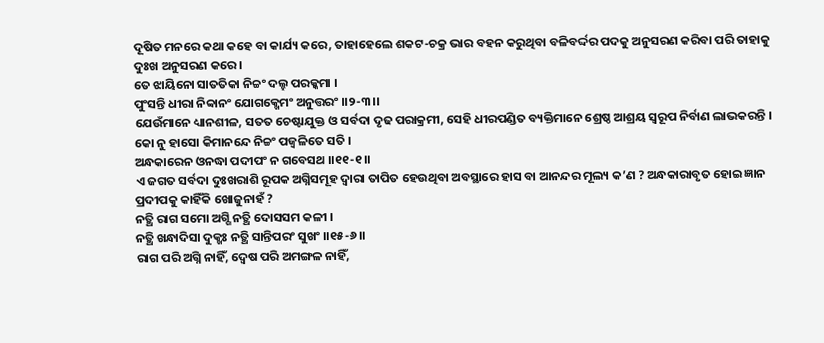ଦୂଷିତ ମନରେ କଥା କହେ ବା କାର୍ଯ୍ୟ କରେ, ତାହାହେଲେ ଶକଟ-ଚକ୍ର ଭାର ବହନ କରୁଥିବା ବଳିବର୍ଦ୍ଦର ପଦକୁ ଅନୁସରଣ କରିବା ପରି ତାହାକୁ ଦୁଃଖ ଅନୁସରଣ କରେ ।
ତେ ଝାୟିନୋ ସାତତିକା ନିଚ୍ଚଂ ଦଲ୍ହ ପରକ୍କମା ।
ପୁଂସନ୍ତି ଧୀରା ନିବ୍ବାନଂ ଯୋଗକ୍ଖେମଂ ଅନୁତ୍ତରଂ ।।୨-୩।।
ଯେଉଁମାନେ ଧ୍ୟାନଶୀଳ, ସତତ ଚେଷ୍ଟାଯୁକ୍ତ ଓ ସର୍ବଦା ଦୃଢ ପରାକ୍ରମୀ, ସେହି ଧୀରପଣ୍ଡିତ ବ୍ୟକ୍ତିମାନେ ଶ୍ରେଷ୍ଠ ଆଶ୍ରୟ ସ୍ୱରୂପ ନିର୍ବାଣ ଲାଭକରନ୍ତି ।
କୋ ନୁ ହାସୋ କିମାନନ୍ଦେ ନିଚ୍ଚଂ ପଜ୍ୱଳିତେ ସତି ।
ଅନ୍ଧକାରେନ ଓନଦ୍ଧା ପଦୀପଂ ନ ଗବେସଥ ।।୧୧-୧।।
ଏ ଜଗତ ସର୍ବଦା ଦୁଃଖରାଶି ରୂପକ ଅଗ୍ନିସମୂହ ଦ୍ୱାରା ତାପିତ ହେଉଥିବା ଅବସ୍ଥାରେ ହାସ ବା ଆନନ୍ଦର ମୂଲ୍ୟ କ’ଣ ? ଅନ୍ଧକାରାବୃତ ହୋଇ ଜ୍ଞାନ ପ୍ରଦୀପକୁ କାହିଁକି ଖୋଜୁନାହଁ ?
ନତ୍ଥି ରାଗ ସମୋ ଅଗ୍ଗି ନତ୍ଥି ଦୋସସମ କଳୀ ।
ନତ୍ଥି ଖନ୍ଧାଦିସା ଦୁକ୍ଖଃ ନତ୍ଥି ସାନ୍ତିପରଂ ସୁଖଂ ।।୧୫-୬।।
ରାଗ ପରି ଅଗ୍ନି ନାହିଁ, ଦ୍ୱେଷ ପରି ଅମଙ୍ଗଳ ନାହିଁ,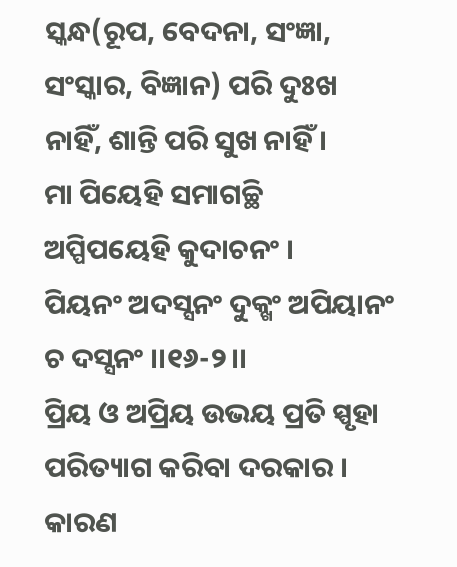ସ୍କନ୍ଧ(ରୂପ, ବେଦନା, ସଂଜ୍ଞା, ସଂସ୍କାର, ବିଜ୍ଞାନ) ପରି ଦୁଃଖ ନାହିଁ, ଶାନ୍ତି ପରି ସୁଖ ନାହିଁ ।
ମା ପିୟେହି ସମାଗଚ୍ଛି ଅପ୍ପିପୟେହି କୁଦାଚନଂ ।
ପିୟନଂ ଅଦସ୍ସନଂ ଦୁକ୍ଖଂ ଅପିୟାନଂ ଚ ଦସ୍ସନଂ ।।୧୬-୨।।
ପ୍ରିୟ ଓ ଅପ୍ରିୟ ଉଭୟ ପ୍ରତି ସ୍ପୃହା ପରିତ୍ୟାଗ କରିବା ଦରକାର । କାରଣ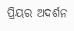ପ୍ରିୟର ଅଦର୍ଶନ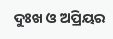ଦୁଃଖ ଓ ଅପ୍ରିୟର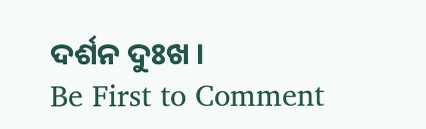ଦର୍ଶନ ଦୁଃଖ ।
Be First to Comment